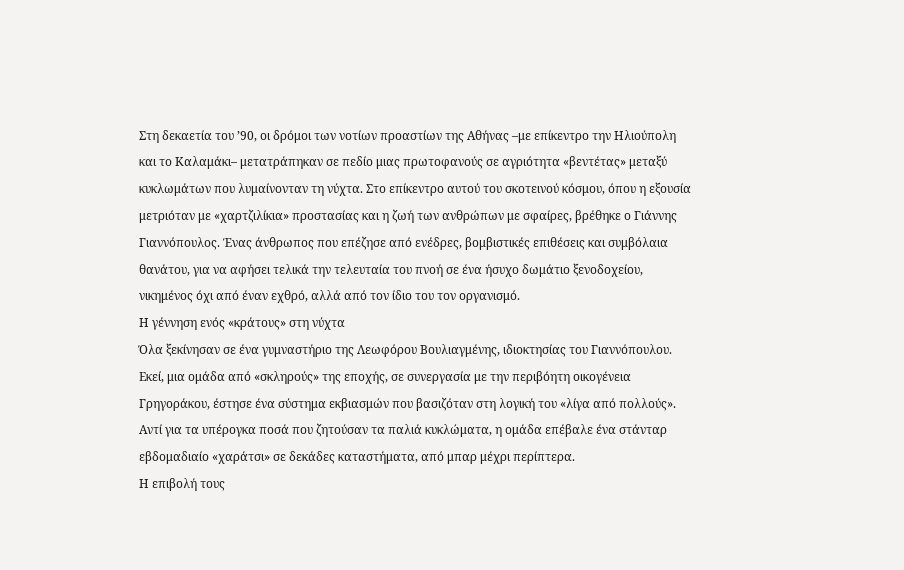Στη δεκαετία του ’90, οι δρόμοι των νοτίων προαστίων της Αθήνας –με επίκεντρο την Ηλιούπολη και το Καλαμάκι– μετατράπηκαν σε πεδίο μιας πρωτοφανούς σε αγριότητα «βεντέτας» μεταξύ κυκλωμάτων που λυμαίνονταν τη νύχτα. Στο επίκεντρο αυτού του σκοτεινού κόσμου, όπου η εξουσία μετριόταν με «χαρτζιλίκια» προστασίας και η ζωή των ανθρώπων με σφαίρες, βρέθηκε ο Γιάννης Γιαννόπουλος. Ένας άνθρωπος που επέζησε από ενέδρες, βομβιστικές επιθέσεις και συμβόλαια θανάτου, για να αφήσει τελικά την τελευταία του πνοή σε ένα ήσυχο δωμάτιο ξενοδοχείου, νικημένος όχι από έναν εχθρό, αλλά από τον ίδιο του τον οργανισμό.
Η γέννηση ενός «κράτους» στη νύχτα
Όλα ξεκίνησαν σε ένα γυμναστήριο της Λεωφόρου Βουλιαγμένης, ιδιοκτησίας του Γιαννόπουλου. Εκεί, μια ομάδα από «σκληρούς» της εποχής, σε συνεργασία με την περιβόητη οικογένεια Γρηγοράκου, έστησε ένα σύστημα εκβιασμών που βασιζόταν στη λογική του «λίγα από πολλούς». Αντί για τα υπέρογκα ποσά που ζητούσαν τα παλιά κυκλώματα, η ομάδα επέβαλε ένα στάνταρ εβδομαδιαίο «χαράτσι» σε δεκάδες καταστήματα, από μπαρ μέχρι περίπτερα.
Η επιβολή τους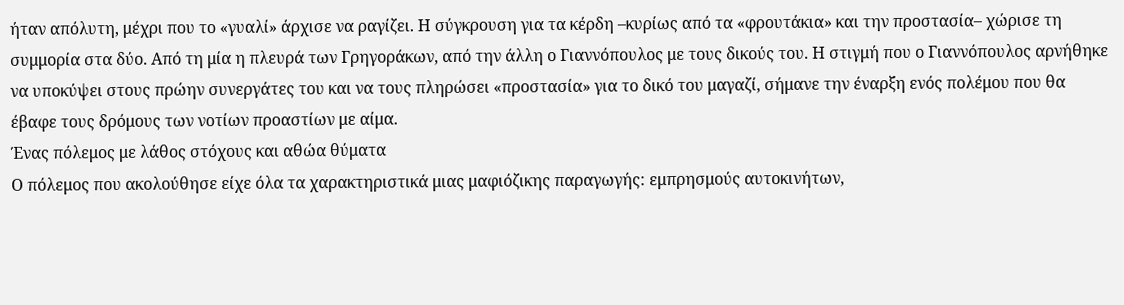ήταν απόλυτη, μέχρι που το «γυαλί» άρχισε να ραγίζει. Η σύγκρουση για τα κέρδη –κυρίως από τα «φρουτάκια» και την προστασία– χώρισε τη συμμορία στα δύο. Από τη μία η πλευρά των Γρηγοράκων, από την άλλη ο Γιαννόπουλος με τους δικούς του. Η στιγμή που ο Γιαννόπουλος αρνήθηκε να υποκύψει στους πρώην συνεργάτες του και να τους πληρώσει «προστασία» για το δικό του μαγαζί, σήμανε την έναρξη ενός πολέμου που θα έβαφε τους δρόμους των νοτίων προαστίων με αίμα.
Ένας πόλεμος με λάθος στόχους και αθώα θύματα
Ο πόλεμος που ακολούθησε είχε όλα τα χαρακτηριστικά μιας μαφιόζικης παραγωγής: εμπρησμούς αυτοκινήτων,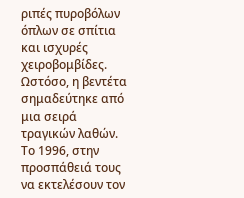ριπές πυροβόλων όπλων σε σπίτια και ισχυρές χειροβομβίδες. Ωστόσο, η βεντέτα σημαδεύτηκε από μια σειρά τραγικών λαθών.
Το 1996, στην προσπάθειά τους να εκτελέσουν τον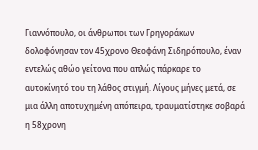Γιαννόπουλο, οι άνθρωποι των Γρηγοράκων δολοφόνησαν τον 45χρονο Θεοφάνη Σιδηρόπουλο, έναν εντελώς αθώο γείτονα που απλώς πάρκαρε το αυτοκίνητό του τη λάθος στιγμή. Λίγους μήνες μετά, σε μια άλλη αποτυχημένη απόπειρα, τραυματίστηκε σοβαρά η 58χρονη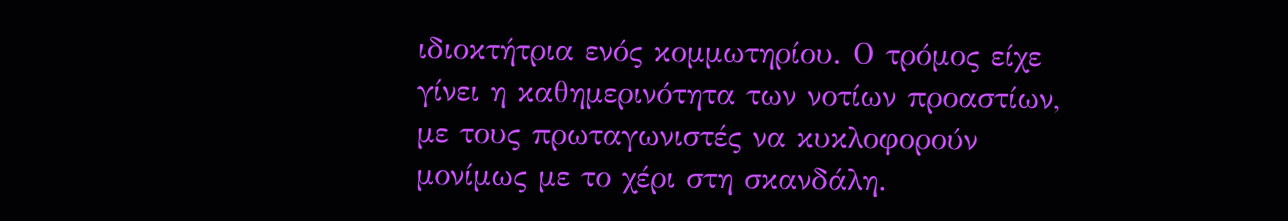ιδιοκτήτρια ενός κομμωτηρίου. Ο τρόμος είχε γίνει η καθημερινότητα των νοτίων προαστίων, με τους πρωταγωνιστές να κυκλοφορούν μονίμως με το χέρι στη σκανδάλη.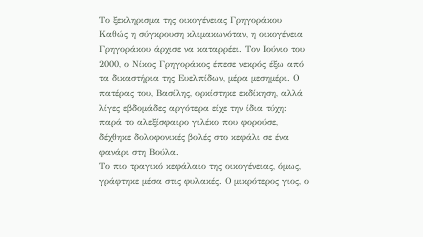Το ξεκληρισμα της οικογένειας Γρηγοράκου
Καθώς η σύγκρουση κλιμακωνόταν, η οικογένεια Γρηγοράκου άρχισε να καταρρέει. Τον Ιούνιο του 2000, ο Νίκος Γρηγοράκος έπεσε νεκρός έξω από τα δικαστήρια της Ευελπίδων, μέρα μεσημέρι. Ο πατέρας του, Βασίλης, ορκίστηκε εκδίκηση, αλλά λίγες εβδομάδες αργότερα είχε την ίδια τύχη: παρά το αλεξίσφαιρο γιλέκο που φορούσε, δέχθηκε δολοφονικές βολές στο κεφάλι σε ένα φανάρι στη Βούλα.
Το πιο τραγικό κεφάλαιο της οικογένειας, όμως, γράφτηκε μέσα στις φυλακές. Ο μικρότερος γιος, ο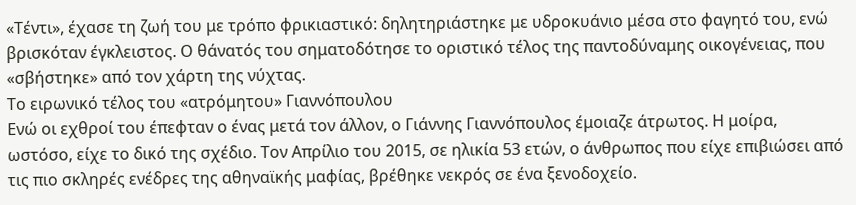«Τέντι», έχασε τη ζωή του με τρόπο φρικιαστικό: δηλητηριάστηκε με υδροκυάνιο μέσα στο φαγητό του, ενώ βρισκόταν έγκλειστος. Ο θάνατός του σηματοδότησε το οριστικό τέλος της παντοδύναμης οικογένειας, που «σβήστηκε» από τον χάρτη της νύχτας.
Το ειρωνικό τέλος του «ατρόμητου» Γιαννόπουλου
Ενώ οι εχθροί του έπεφταν ο ένας μετά τον άλλον, ο Γιάννης Γιαννόπουλος έμοιαζε άτρωτος. Η μοίρα, ωστόσο, είχε το δικό της σχέδιο. Τον Απρίλιο του 2015, σε ηλικία 53 ετών, ο άνθρωπος που είχε επιβιώσει από τις πιο σκληρές ενέδρες της αθηναϊκής μαφίας, βρέθηκε νεκρός σε ένα ξενοδοχείο.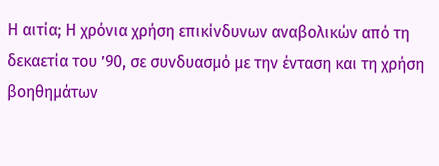Η αιτία; Η χρόνια χρήση επικίνδυνων αναβολικών από τη δεκαετία του ’90, σε συνδυασμό με την ένταση και τη χρήση βοηθημάτων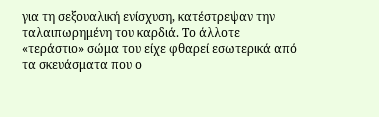για τη σεξουαλική ενίσχυση, κατέστρεψαν την ταλαιπωρημένη του καρδιά. Το άλλοτε «τεράστιο» σώμα του είχε φθαρεί εσωτερικά από τα σκευάσματα που ο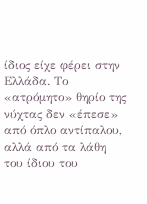ίδιος είχε φέρει στην Ελλάδα. Το «ατρόμητο» θηρίο της νύχτας δεν «έπεσε» από όπλο αντίπαλου, αλλά από τα λάθη του ίδιου του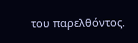του παρελθόντος.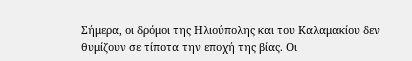Σήμερα, οι δρόμοι της Ηλιούπολης και του Καλαμακίου δεν θυμίζουν σε τίποτα την εποχή της βίας. Οι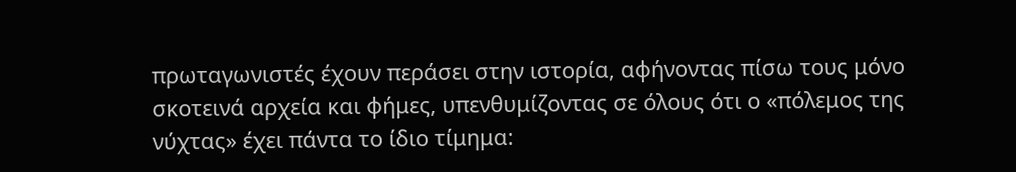πρωταγωνιστές έχουν περάσει στην ιστορία, αφήνοντας πίσω τους μόνο σκοτεινά αρχεία και φήμες, υπενθυμίζοντας σε όλους ότι ο «πόλεμος της νύχτας» έχει πάντα το ίδιο τίμημα: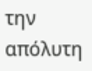την απόλυτη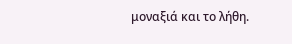μοναξιά και το λήθη.